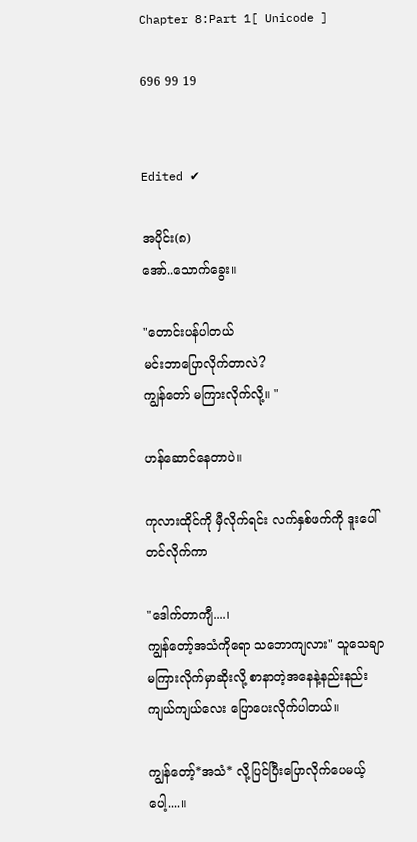Chapter 8:Part 1[ Unicode ]

696 99 19


Edited ✔

အပိုင်း(၈)
အော်..သောက်ခွေး။

"တောင်းပန်ပါတယ်
မင်းဘာပြောလိုက်တာလဲ?
ကျွန်တော် မကြားလိုက်လို့။ "

ဟန်ဆောင်နေတာပဲ။

ကုလားထိုင်ကို မှီလိုက်ရင်း လက်နှစ်ဖက်ကို ဒူးပေါ်တင်လိုက်ကာ

"ဒေါက်တာကျီ....၊
ကျွန်တော့်အသံကိုရော သဘောကျလား" သူသေချာမကြားလိုက်မှာဆိုးလို့ စာနာတဲ့အနေနဲ့နည်းနည်းကျယ်ကျယ်လေး ပြောပေးလိုက်ပါတယ်။

ကျွန်တော့်*အသံ* လို့ပြင်ပြီးပြောလိုက်ပေမယ့်ပေါ့....။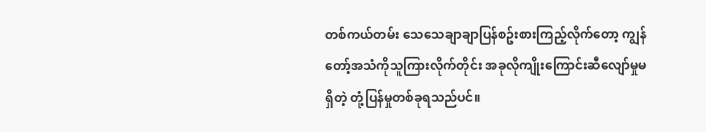တစ်ကယ်တမ်း သေသေချာချာပြန်စဥ်းစားကြည့်လိုက်တော့ ကျွန်တော့်အသံကိုသူကြားလိုက်တိုင်း အခုလိုကျိုးကြောင်းဆီလျော်မှုမရှိတဲ့ တုံ့ပြန်မှုတစ်ခုရသည်ပင်။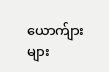ယောက်ျားများ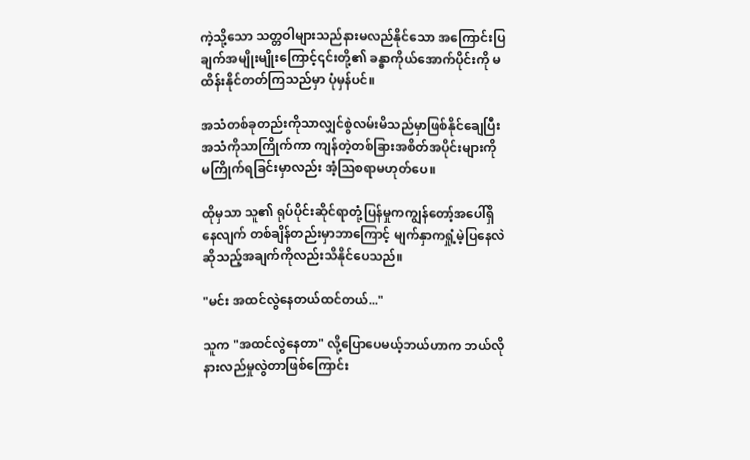ကဲ့သို့သော သတ္တဝါများသည်နားမလည်နိုင်သော အကြောင်းပြချက်အမျိုးမျိုးကြောင့်၎င်းတို့၏ ခန္ဓာကိုယ်အောက်ပိုင်းကို မထိန်းနိုင်တတ်ကြသည်မှာ ပုံမှန်ပင်။

အသံတစ်ခုတည်းကိုသာလျှင်စွဲလမ်းမိသည်မှာဖြစ်နိုင်ချေပြီး အသံကိုသာကြိုက်ကာ ကျန်တဲ့တစ်ခြားအစိတ်အပိုင်းများကို မကြိုက်ရခြင်းမှာလည်း အံ့သြစရာမဟုတ်ပေ။

ထိုမှသာ သူ၏ ရုပ်ပိုင်းဆိုင်ရာတုံ့ပြန်မှုကကျွန်တော့်အပေါ်ရှိနေလျက် တစ်ချိန်တည်းမှာဘာကြောင့် မျက်နှာကရှုံ့မဲ့ပြနေလဲဆိုသည့်အချက်ကိုလည်းသိနိုင်ပေသည်။

"မင်း အထင်လွဲနေတယ်ထင်တယ်..."

သူက "အထင်လွဲနေတာ" လို့ပြောပေမယ့်ဘယ်ဟာက ဘယ်လိုနားလည်မှုလွဲတာဖြစ်ကြောင်း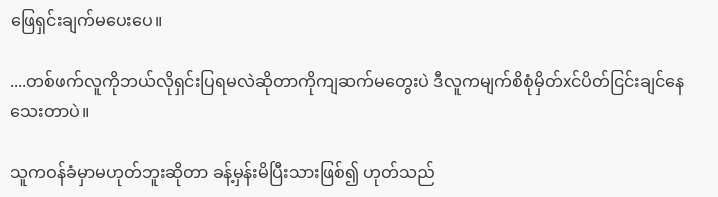ဖြေရှင်းချက်မပေးပေ။

....တစ်ဖက်လူကိုဘယ်လိုရှင်းပြရမလဲဆိုတာကိုကျဆက်မတွေးပဲ ဒီလူကမျက်စိစုံမှိတ်xင်ပိတ်ငြင်းချင်နေသေးတာပဲ။

သူကဝန်ခံမှာမဟုတ်ဘူးဆိုတာ ခန့်မှန်းမိပြီးသားဖြစ်၍ ဟုတ်သည်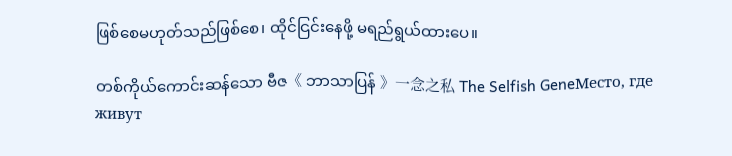ဖြစ်စေမဟုတ်သည်ဖြစ်စေ၊ ထိုင်ငြင်းနေဖို့ မရည်ရွယ်ထားပေ။

တစ်ကိုယ်ကောင်းဆန်သော ဗီဇ《 ဘာသာပြန် 》一念之私 The Selfish GeneМесто, где живут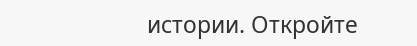истории. Откройте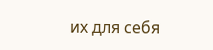их для себя